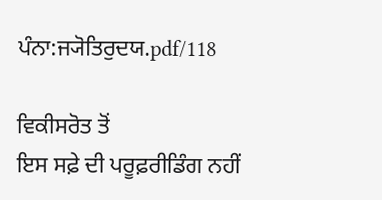ਪੰਨਾ:ਜ੍ਯੋਤਿਰੁਦਯ.pdf/118

ਵਿਕੀਸਰੋਤ ਤੋਂ
ਇਸ ਸਫ਼ੇ ਦੀ ਪਰੂਫ਼ਰੀਡਿੰਗ ਨਹੀਂ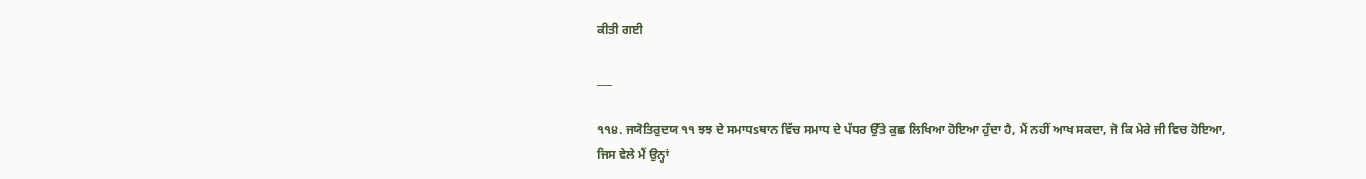ਕੀਤੀ ਗਈ

___

੧੧੪. ਜਯੋਤਿਰੁਦਯ ੧੧ ਝਝ ਦੇ ਸਮਾਧsਥਾਨ ਵਿੱਚ ਸਮਾਧ ਦੇ ਪੱਧਰ ਉੱਤੇ ਕੁਛ ਲਿਖਿਆ ਹੋਇਆ ਹੁੰਦਾ ਹੈ, ਮੈਂ ਨਹੀਂ ਆਖ ਸਕਦਾ, ਜੋ ਕਿ ਮੇਰੇ ਜੀ ਵਿਚ ਹੋਇਆ, ਜਿਸ ਵੇਲੇ ਮੈਂ ਉਨ੍ਹਾਂ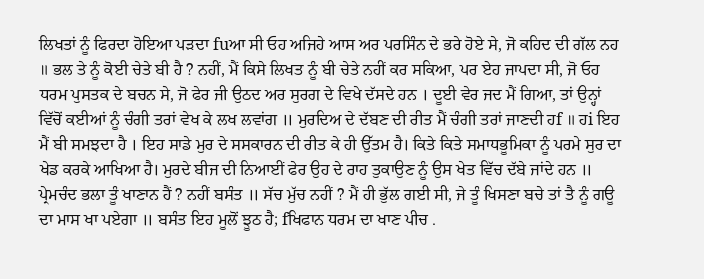ਲਿਖਤਾਂ ਨੂੰ ਫਿਰਦਾ ਹੋਇਆ ਪੜਦਾ fuਆ ਸੀ ਓਹ ਅਜਿਹੇ ਆਸ ਅਰ ਪਰਸਿੰਨ ਦੇ ਭਰੇ ਹੋਏ ਸੇ, ਜੋ ਕਹਿਦ ਦੀ ਗੱਲ ਨਹ ॥ ਭਲ ਤੇ ਨੂੰ ਕੋਈ ਚੇਤੇ ਬੀ ਹੈ ? ਨਹੀਂ, ਮੈਂ ਕਿਸੇ ਲਿਖਤ ਨੂੰ ਬੀ ਚੇਤੇ ਨਹੀਂ ਕਰ ਸਕਿਆ, ਪਰ ਏਹ ਜਾਪਦਾ ਸੀ, ਜੋ ਓਹ ਧਰਮ ਪੁਸਤਕ ਦੇ ਬਚਨ ਸੇ, ਜੋ ਫੇਰ ਜੀ ਉਠਦ ਅਰ ਸੁਰਗ ਦੇ ਵਿਖੇ ਦੱਸਦੇ ਹਨ । ਦੂਈ ਵੇਰ ਜਦ ਮੈਂ ਗਿਆ, ਤਾਂ ਉਨ੍ਹਾਂ ਵਿੱਚੋਂ ਕਈਆਂ ਨੂੰ ਚੰਗੀ ਤਰਾਂ ਵੇਖ ਕੇ ਲਖ ਲਵਾਂਗ ॥ ਮੁਰਦਿਅ ਦੇ ਦੱਬਣ ਦੀ ਰੀਤ ਮੈਂ ਚੰਗੀ ਤਰਾਂ ਜਾਣਦੀ ਹf ॥ ਹi ਇਹ ਮੈਂ ਬੀ ਸਮਝਦਾ ਹੈ । ਇਹ ਸਾਡੇ ਮੁਰ ਦੇ ਸਸਕਾਰਨ ਦੀ ਰੀਤ ਕੇ ਹੀ ਉੱਤਮ ਹੈ। ਕਿਤੇ ਕਿਤੇ ਸਮਾਧਭੂਮਿਕਾ ਨੂੰ ਪਰਮੇ ਸੁਰ ਦਾ ਖੇਡ ਕਰਕੇ ਆਖਿਆ ਹੈ। ਮੁਰਦੇ ਬੀਜ ਦੀ ਨਿਆਈਂ ਫੇਰ ਉਹ ਦੇ ਰਾਹ ਤੁਕਾਉਣ ਨੂੰ ਉਸ ਖੇਤ ਵਿੱਚ ਦੱਬੇ ਜਾਂਦੇ ਹਨ ॥ ਪ੍ਰੇਮਚੰਦ ਭਲਾ ਤੂੰ ਖਾਣਾਨ ਹੈਂ ? ਨਹੀਂ ਬਸੰਤ ॥ ਸੱਚ ਮੁੱਚ ਨਹੀਂ ? ਮੈਂ ਹੀ ਭੁੱਲ ਗਈ ਸੀ, ਜੇ ਤੂੰ ਖਿਸਣਾ ਬਚੇ ਤਾਂ ਤੈ ਨੂੰ ਗਊ ਦਾ ਮਾਸ ਖਾ ਪਏਗਾ ॥ ਬਸੰਤ ਇਹ ਮੂਲੋਂ ਝੂਠ ਹੈ; fਖਿਫਾਨ ਧਰਮ ਦਾ ਖਾਣ ਪੀਚ .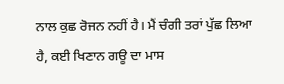ਨਾਲ ਕੁਛ ਰੋਜਨ ਨਹੀਂ ਹੈ। ਮੈਂ ਚੰਗੀ ਤਰਾਂ ਪੁੱਛ ਲਿਆ ਹੈ, ਕਈ ਖਿਣਾਨ ਗਊ ਦਾ ਮਾਸ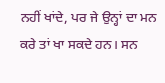ਨਹੀਂ ਖਾਂਦੇ, ਪਰ ਜੇ ਉਨ੍ਹਾਂ ਦਾ ਮਨ ਕਰੇ ਤਾਂ ਖਾ ਸਕਦੇ ਹਨ। ਸਨ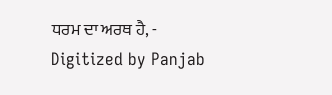ਧਰਮ ਦਾ ਅਰਥ ਹੈ, - Digitized by Panjab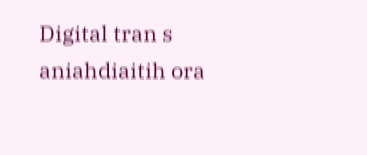Digital tran s aniahdiaitih ora